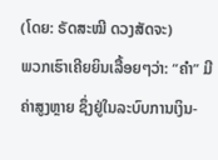(ໂດຍ: ຣັດສະໝີ ດວງສັດຈະ)
ພວກເຮົາເຄີຍຍິນເລື້ອຍໆວ່າ: “ຄໍາ” ມີຄ່າສູງຫຼາຍ ຊຶ່ງຢູ່ໃນລະບົບການເງິນ-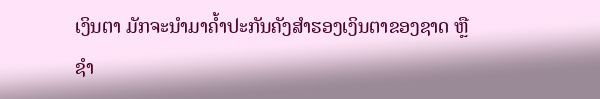ເງິນຕາ ມັກຈະນໍາມາຄໍ້າປະກັນຄັງສໍາຮອງເງິນຕາຂອງຊາດ ຫຼື  ຊໍາ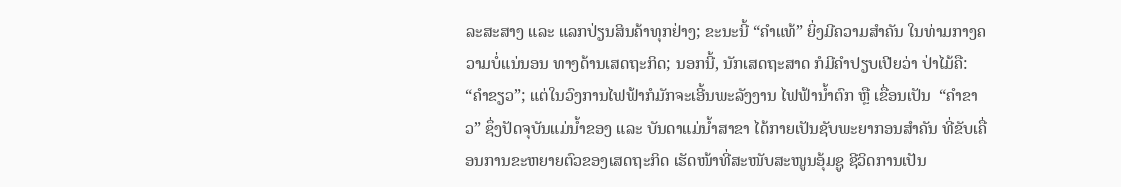ລະສະສາງ ແລະ ແລກປ່ຽນສິນຄ້າທຸກຢ່າງ; ຂະນະນີ້ “ຄໍາແທ້” ຍິ່ງມີຄວາມສໍາຄັນ ໃນທ່າມກາງຄວາມບໍ່ແນ່ນອນ ທາງດ້ານເສດຖະກິດ; ນອກນີ້, ນັກເສດຖະສາດ ກໍມີຄໍາປຽບເປີຍວ່າ ປ່າໄມ້ຄື: “ຄໍາຂຽວ”; ແຕ່ໃນວົງການໄຟຟ້າກໍມັກຈະເອີ້ນພະລັງງານ ໄຟຟ້ານໍ້າຕົກ ຫຼື ເຂື່ອນເປັນ  “ຄຳຂາວ” ຊຶ່ງປັດຈຸບັນແມ່ນໍ້າຂອງ ແລະ ບັນດາແມ່ນໍ້າສາຂາ ໄດ້ກາຍເປັນຊັບພະຍາກອນສໍາຄັນ ທີ່ຂັບເຄື່ອນການຂະຫຍາຍຕົວຂອງເສດຖະກິດ ເຮັດໜ້າທີ່ສະໜັບສະໜູນອຸ້ມຊູ ຊີວິດການເປັນ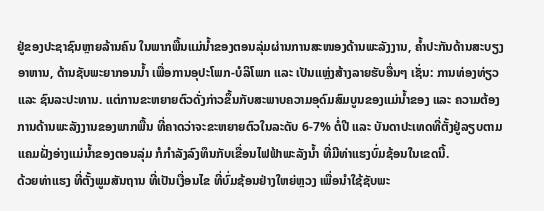ຢູ່ຂອງປະຊາຊົນຫຼາຍລ້ານຄົນ ໃນພາກພື້ນແມ່ນໍ້າຂອງຕອນລຸ່ມຜ່ານການສະໜອງດ້ານພະລັງງານ, ຄໍ້າປະກັນດ້ານສະບຽງອາຫານ, ດ້ານຊັບພະຍາກອນນໍ້າ ເພື່ອການອຸປະໂພກ-ບໍລິໂພກ ແລະ ເປັນແຫຼ່ງສ້າງລາຍຮັບອື່ນໆ ເຊັ່ນ: ການທ່ອງທ່ຽວ ແລະ ຊົນລະປະທານ. ແຕ່ການຂະຫຍາຍຕົວດັ່ງກ່າວຂຶ້ນກັບສະພາບຄວາມອຸດົມສົມບູນຂອງແມ່ນໍ້າຂອງ ແລະ ຄວາມຕ້ອງການດ້ານພະລັງງານຂອງພາກພື້ນ ທີ່ຄາດວ່າຈະຂະຫຍາຍຕົວໃນລະດັບ 6-7% ຕໍ່ປີ ແລະ ບັນດາປະເທດທີ່ຕັ້ງຢູ່ລຽບຕາມແຄມຝັ່ງອ່າງແມ່ນໍ້າຂອງຕອນລຸ່ມ ກໍກໍາລັງລົງທຶນກັບເຂື່ອນໄຟຟ້າພະລັງນໍ້າ ທີ່ມີທ່າແຮງບົ່ມຊ້ອນໃນເຂດນີ້.
ດ້ວຍທ່າແຮງ ທີ່ຕັ້ງພູມສັນຖານ ທີ່ເປັນເງື່ອນໄຂ ທີ່ບົ່ມຊ້ອນຢ່າງໃຫຍ່ຫຼວງ ເພື່ອນໍາໃຊ້ຊັບພະ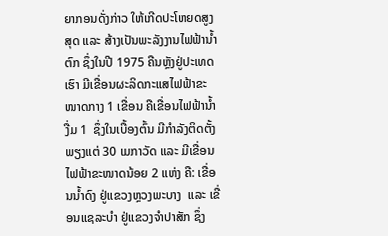ຍາກອນດັ່ງກ່າວ ໃຫ້ເກີດປະໂຫຍດສູງສຸດ ແລະ ສ້າງເປັນພະລັງງານໄຟຟ້ານໍ້າຕົກ ຊຶ່ງໃນປີ 1975 ຄືນຫຼັງຢູ່ປະເທດເຮົາ ມີເຂື່ອນຜະລິດກະແສໄຟຟ້າຂະໜາດກາງ 1 ເຂື່ອນ ຄືເຂື່ອນໄຟຟ້ານໍ້າງື່ມ 1  ຊຶ່ງໃນເບື້ອງຕົ້ນ ມີກຳລັງຕິດຕັ້ງພຽງແຕ່ 30 ເມກາວັດ ແລະ ມີເຂື່ອນໄຟຟ້າຂະໜາດນ້ອຍ 2 ແຫ່ງ ຄື: ເຂື່ອນນ້ຳດົງ ຢູ່ແຂວງຫຼວງພະບາງ  ແລະ ເຂື່ອນແຊລະບຳ ຢູ່ແຂວງຈຳປາສັກ ຊຶ່ງ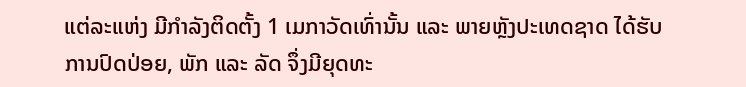ແຕ່ລະແຫ່ງ ມີກໍາລັງຕິດຕັ້ງ 1 ເມກາວັດເທົ່ານັ້ນ ແລະ ພາຍຫຼັງປະເທດຊາດ ໄດ້ຮັບການປົດປ່ອຍ, ພັກ ແລະ ລັດ ຈຶ່ງມີຍຸດທະ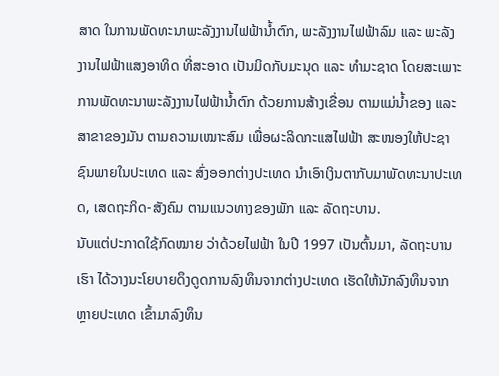ສາດ ໃນການພັດທະນາພະລັງງານໄຟຟ້ານໍ້າຕົກ, ພະລັງງານໄຟຟ້າລົມ ແລະ ພະລັງງານໄຟຟ້າແສງອາທິດ ທີ່ສະອາດ ເປັນມິດກັບມະນຸດ ແລະ ທໍາມະຊາດ ໂດຍສະເພາະການພັດທະນາພະລັງງານໄຟຟ້ານໍ້າຕົກ ດ້ວຍການສ້າງເຂື່ອນ ຕາມແມ່ນໍ້າຂອງ ແລະ ສາຂາຂອງມັນ ຕາມຄວາມເໝາະສົມ ເພື່ອຜະລິດກະແສໄຟຟ້າ ສະໜອງໃຫ້ປະຊາຊົນພາຍໃນປະເທດ ແລະ ສົ່ງອອກຕ່າງປະເທດ ນໍາເອົາເງິນຕາກັບມາພັດທະນາປະເທດ, ເສດຖະກິດ-ສັງຄົມ ຕາມແນວທາງຂອງພັກ ແລະ ລັດຖະບານ.
ນັບແຕ່ປະກາດໃຊ້ກົດໝາຍ ວ່າດ້ວຍໄຟຟ້າ ໃນປີ 1997 ເປັນຕົ້ນມາ, ລັດຖະບານເຮົາ ໄດ້ວາງນະໂຍບາຍດຶງດູດການລົງທຶນຈາກຕ່າງປະເທດ ເຮັດໃຫ້ນັກລົງທຶນຈາກຫຼາຍປະເທດ ເຂົ້າມາລົງທຶນ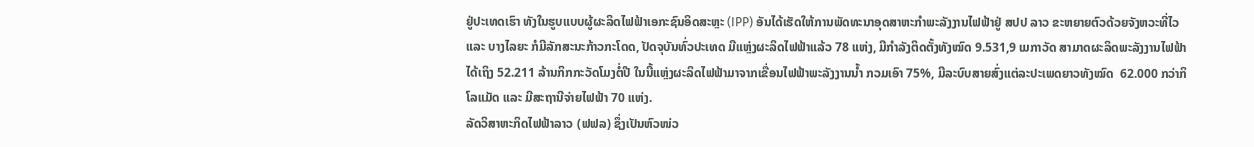ຢູ່ປະເທດເຮົາ ທັງໃນຮູບແບບຜູ້ຜະລິດໄຟຟ້າເອກະຊົນອິດສະຫຼະ (IPP) ອັນໄດ້ເຮັດໃຫ້ການພັດທະນາອຸດສາຫະກໍາພະລັງງານໄຟຟ້າຢູ່ ສປປ ລາວ ຂະຫຍາຍຕົວດ້ວຍຈັງຫວະທີ່ໄວ ແລະ ບາງໄລຍະ ກໍມີລັກສະນະກ້າວກະໂດດ, ປັດຈຸບັນທົ່ວປະເທດ ມີແຫຼ່ງຜະລິດໄຟຟ້າແລ້ວ 78 ແຫ່ງ, ມີກຳລັງຕິດຕັ້ງທັງໝົດ 9.531,9 ເມກາວັດ ສາມາດຜະລິດພະລັງງານໄຟຟ້າໄດ້ເຖິງ 52.211 ລ້ານກິກກະວັດໂມງຕໍ່ປີ ໃນນີ້ແຫຼ່ງຜະລິດໄຟຟ້າມາຈາກເຂື່ອນໄຟຟ້າພະລັງງານນໍ້າ ກວມເອົາ 75%, ມີລະບົບສາຍສົ່ງແຕ່ລະປະເພດຍາວທັງໝົດ  62.000 ກວ່າກິໂລແມັດ ແລະ ມີສະຖານີຈ່າຍໄຟຟ້າ 70 ແຫ່ງ.
ລັດວິສາຫະກິດໄຟຟ້າລາວ (ຟຟລ) ຊຶ່ງເປັນຫົວໜ່ວ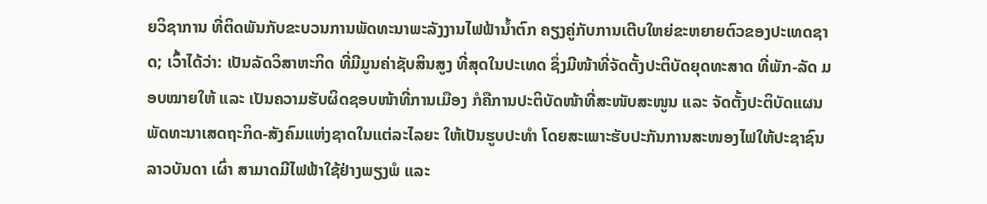ຍວິຊາການ ທີ່ຕິດພັນກັບຂະບວນການພັດທະນາພະລັງງານໄຟຟ້ານໍ້າຕົກ ຄຽງຄູ່ກັບການເຕີບໃຫຍ່ຂະຫຍາຍຕົວຂອງປະເທດຊາດ; ເວົ້າໄດ້ວ່າ: ເປັນລັດວິສາຫະກິດ ທີ່ມີມູນຄ່າຊັບສິນສູງ ທີ່ສຸດໃນປະເທດ ຊຶ່ງມີໜ້າທີ່ຈັດຕັ້ງປະຕິບັດຍຸດທະສາດ ທີ່ພັກ-ລັດ ມອບໝາຍໃຫ້ ແລະ ເປັນຄວາມຮັບຜິດຊອບໜ້າທີ່ການເມືອງ ກໍຄືການປະຕິບັດໜ້າທີ່ສະໜັບສະໜູນ ແລະ ຈັດຕັ້ງປະຕິບັດແຜນພັດທະນາເສດຖະກິດ-ສັງຄົມແຫ່ງຊາດໃນແຕ່ລະໄລຍະ ໃຫ້ເປັນຮູບປະທໍາ ໂດຍສະເພາະຮັບປະກັນການສະໜອງໄຟໃຫ້ປະຊາຊົນລາວບັນດາ ເຜົ່າ ສາມາດມີໄຟຟ້າໃຊ້ຢ່າງພຽງພໍ ແລະ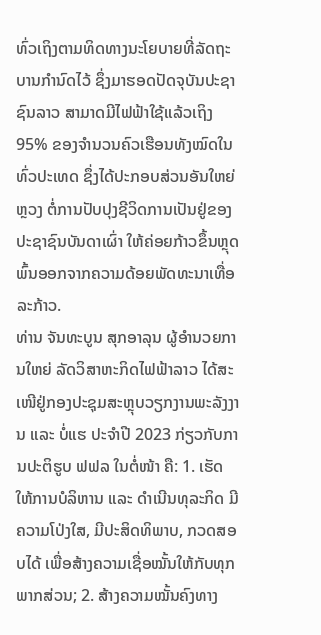ທົ່ວເຖິງຕາມທິດທາງນະໂຍບາຍທີ່ລັດຖະບານກໍານົດໄວ້ ຊຶ່ງມາຮອດປັດຈຸບັນປະຊາຊົນລາວ ສາມາດມີໄຟຟ້າໃຊ້ແລ້ວເຖິງ 95% ຂອງຈໍານວນຄົວເຮືອນທັງໝົດໃນທົ່ວປະເທດ ຊຶ່ງໄດ້ປະກອບສ່ວນອັນໃຫຍ່ຫຼວງ ຕໍ່ການປັບປຸງຊີວິດການເປັນຢູ່ຂອງປະຊາຊົນບັນດາເຜົ່າ ໃຫ້ຄ່ອຍກ້າວຂຶ້ນຫຼຸດພົ້ນອອກຈາກຄວາມດ້ອຍພັດທະນາເທື່ອລະກ້າວ.
ທ່ານ ຈັນທະບູນ ສຸກອາລຸນ ຜູ້ອໍານວຍການໃຫຍ່ ລັດວິສາຫະກິດໄຟຟ້າລາວ ໄດ້ສະເໜີຢູ່ກອງປະຊຸມສະຫຼຸບວຽກງານພະລັງງານ ແລະ ບໍ່ແຮ ປະຈໍາປີ 2023 ກ່ຽວກັບການປະຕິຮູບ ຟຟລ ໃນຕໍ່ໜ້າ ຄື: 1. ເຮັດໃຫ້ການບໍລິຫານ ແລະ ດໍາເນີນທຸລະກິດ ມີຄວາມໂປ່ງໃສ, ມີປະສິດທິພາບ, ກວດສອບໄດ້ ເພື່ອສ້າງຄວາມເຊື່ອໝັ້ນໃຫ້ກັບທຸກພາກສ່ວນ; 2. ສ້າງຄວາມໝັ້ນຄົງທາງ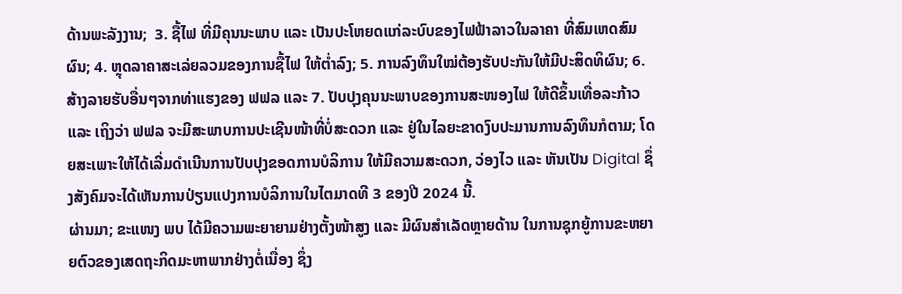ດ້ານພະລັງງານ;  3. ຊື້ໄຟ ທີ່ມີຄຸນນະພາບ ແລະ ເປັນປະໂຫຍດແກ່ລະບົບຂອງໄຟຟ້າລາວໃນລາຄາ ທີ່ສົມເຫດສົມຜົນ; 4. ຫຼຸດລາຄາສະເລ່ຍລວມຂອງການຊື້ໄຟ ໃຫ້ຕໍ່າລົງ; 5. ການລົງທຶນໃໝ່ຕ້ອງຮັບປະກັນໃຫ້ມີປະສິດທິຜົນ; 6. ສ້າງລາຍຮັບອື່ນໆຈາກທ່າແຮງຂອງ ຟຟລ ແລະ 7. ປັບປຸງຄຸນນະພາບຂອງການສະໜອງໄຟ ໃຫ້ດີຂຶ້ນເທື່ອລະກ້າວ ແລະ ເຖິງວ່າ ຟຟລ ຈະມີສະພາບການປະເຊີນໜ້າທີ່ບໍ່ສະດວກ ແລະ ຢູ່ໃນໄລຍະຂາດງົບປະມານການລົງທຶນກໍຕາມ; ໂດຍສະເພາະໃຫ້ໄດ້ເລີ່ມດໍາເນີນການປັບປຸງຂອດການບໍລິການ ໃຫ້ມີຄວາມສະດວກ, ວ່ອງໄວ ແລະ ຫັນເປັນ Digital ຊຶ່ງສັງຄົມຈະໄດ້ເຫັນການປ່ຽນແປງການບໍລິການໃນໄຕມາດທີ 3 ຂອງປີ 2024 ນີ້.
ຜ່ານມາ; ຂະແໜງ ພບ ໄດ້ມີຄວາມພະຍາຍາມຢ່າງຕັ້ງໜ້າສູງ ແລະ ມີຜົນສໍາເລັດຫຼາຍດ້ານ ໃນການຊຸກຍູ້ການຂະຫຍາຍຕົວຂອງເສດຖະກິດມະຫາພາກຢ່າງຕໍ່ເນື່ອງ ຊຶ່ງ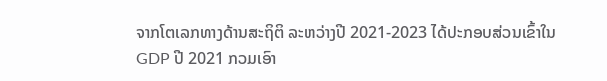ຈາກໂຕເລກທາງດ້ານສະຖິຕິ ລະຫວ່າງປີ 2021-2023 ໄດ້ປະກອບສ່ວນເຂົ້າໃນ GDP ປີ 2021 ກວມເອົາ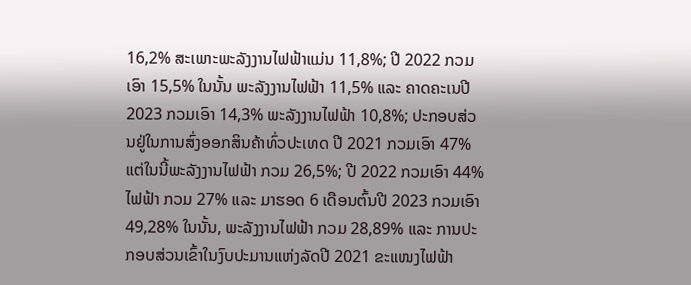16,2% ສະເພາະພະລັງງານໄຟຟ້າແມ່ນ 11,8%; ປີ 2022 ກວມເອົາ 15,5% ໃນນັ້ນ ພະລັງງານໄຟຟ້າ 11,5% ແລະ ຄາດຄະເນປີ 2023 ກວມເອົາ 14,3% ພະລັງງານໄຟຟ້າ 10,8%; ປະກອບສ່ວນຢູ່ໃນການສົ່ງອອກສິນຄ້າທົ່ວປະເທດ ປີ 2021 ກວມເອົາ 47% ແຕ່ໃນນີ້ພະລັງງານໄຟຟ້າ ກວມ 26,5%; ປີ 2022 ກວມເອົາ 44% ໄຟຟ້າ ກວມ 27% ແລະ ມາຮອດ 6 ເດືອນຕົ້ນປີ 2023 ກວມເອົາ 49,28% ໃນນັ້ນ, ພະລັງງານໄຟຟ້າ ກວມ 28,89% ແລະ ການປະກອບສ່ວນເຂົ້າໃນງົບປະມານແຫ່ງລັດປີ 2021 ຂະແໜງໄຟຟ້າ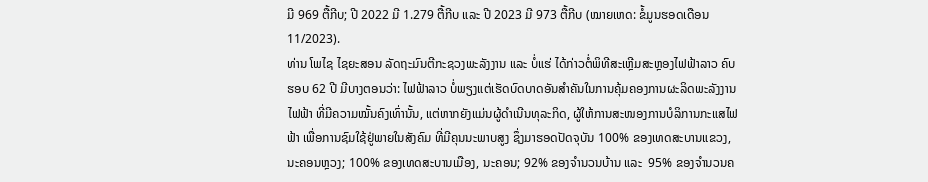ມີ 969 ຕື້ກີບ; ປີ 2022 ມີ 1.279 ຕື້ກີບ ແລະ ປີ 2023 ມີ 973 ຕື້ກີບ (ໝາຍເຫດ: ຂໍ້ມູນຮອດເດືອນ 11/2023).
ທ່ານ ໂພໄຊ ໄຊຍະສອນ ລັດຖະມົນຕີກະຊວງພະລັງງານ ແລະ ບໍ່ແຮ່ ໄດ້ກ່າວຕໍ່ພິທີສະເຫຼີມສະຫຼອງໄຟຟ້າລາວ ຄົບຮອບ 62 ປີ ມີບາງຕອນວ່າ: ໄຟຟ້າລາວ ບໍ່ພຽງແຕ່ເຮັດບົດບາດອັນສໍາຄັນໃນການຄຸ້ມຄອງການຜະລິດພະລັງງານໄຟຟ້າ ທີ່ມີຄວາມໝັ້ນຄົງເທົ່ານັ້ນ, ແຕ່ຫາກຍັງແມ່ນຜູ້ດໍາເນີນທຸລະກິດ, ຜູ້ໃຫ້ການສະໜອງການບໍລິການກະແສໄຟຟ້າ ເພື່ອການຊົມໃຊ້ຢູ່ພາຍໃນສັງຄົມ ທີ່ມີຄຸນນະພາບສູງ ຊຶ່ງມາຮອດປັດຈຸບັນ 100% ຂອງເທດສະບານແຂວງ, ນະຄອນຫຼວງ; 100% ຂອງເທດສະບານເມືອງ, ນະຄອນ; 92% ຂອງຈຳນວນບ້ານ ແລະ  95% ຂອງຈຳນວນຄ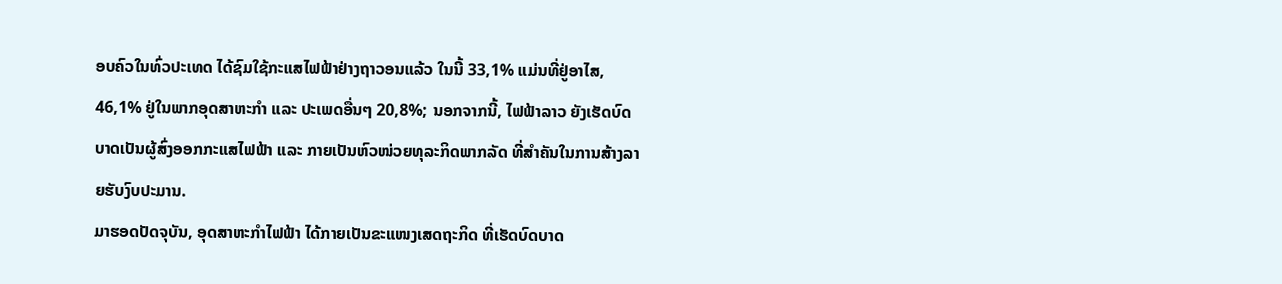ອບຄົວໃນທົ່ວປະເທດ ໄດ້ຊົມໃຊ້ກະແສໄຟຟ້າຢ່າງຖາວອນແລ້ວ ໃນນີ້ 33,1% ແມ່ນທີ່ຢູ່ອາໄສ, 46,1% ຢູ່ໃນພາກອຸດສາຫະກໍາ ແລະ ປະເພດອື່ນໆ 20,8%; ນອກຈາກນີ້, ໄຟຟ້າລາວ ຍັງເຮັດບົດບາດເປັນຜູ້ສົ່ງອອກກະແສໄຟຟ້າ ແລະ ກາຍເປັນຫົວໜ່ວຍທຸລະກິດພາກລັດ ທີ່ສໍາຄັນໃນການສ້າງລາຍຮັບງົບປະມານ.
ມາຮອດປັດຈຸບັນ, ອຸດສາຫະກໍາໄຟຟ້າ ໄດ້ກາຍເປັນຂະແໜງເສດຖະກິດ ທີ່ເຮັດບົດບາດ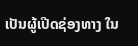ເປັນຜູ້ເປີດຊ່ອງທາງ ໃນ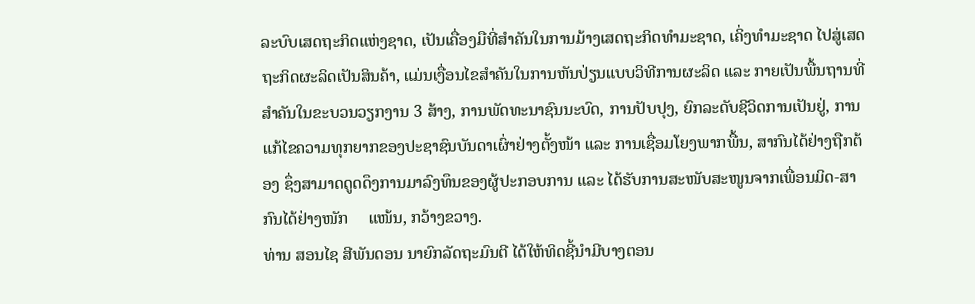ລະບົບເສດຖະກິດແຫ່ງຊາດ, ເປັນເຄື່ອງມືທີ່ສໍາຄັນໃນການມ້າງເສດຖະກິດທຳມະຊາດ, ເຄິ່ງທໍາມະຊາດ ໄປສູ່ເສດຖະກິດຜະລິດເປັນສິນຄ້າ, ແມ່ນເງື່ອນໄຂສໍາຄັນໃນການຫັນປ່ຽນແບບວິທີການຜະລິດ ແລະ ກາຍເປັນພື້ນຖານທີ່ສໍາຄັນໃນຂະບວນວຽກງານ 3 ສ້າງ, ການພັດທະນາຊົນນະບົດ, ການປັບປຸງ, ຍົກລະດັບຊີວິດການເປັນຢູ່, ການແກ້ໄຂຄວາມທຸກຍາກຂອງປະຊາຊົນບັນດາເຜົ່າຢ່າງຕັ້ງໜ້າ ແລະ ການເຊື່ອມໂຍງພາກພື້ນ, ສາກົນໄດ້ຢ່າງຖືກຕ້ອງ ຊຶ່ງສາມາດດູດດຶງການມາລົງທຶນຂອງຜູ້ປະກອບການ ແລະ ໄດ້ຮັບການສະໜັບສະໜູນຈາກເພື່ອນມິດ-ສາກົນໄດ້ຢ່າງໜັກ     ແໜ້ນ, ກວ້າງຂວາງ.
ທ່ານ ສອນໄຊ ສີພັນດອນ ນາຍົກລັດຖະມົນຕີ ໄດ້ໃຫ້ທິດຊີ້ນໍາມີບາງຕອນ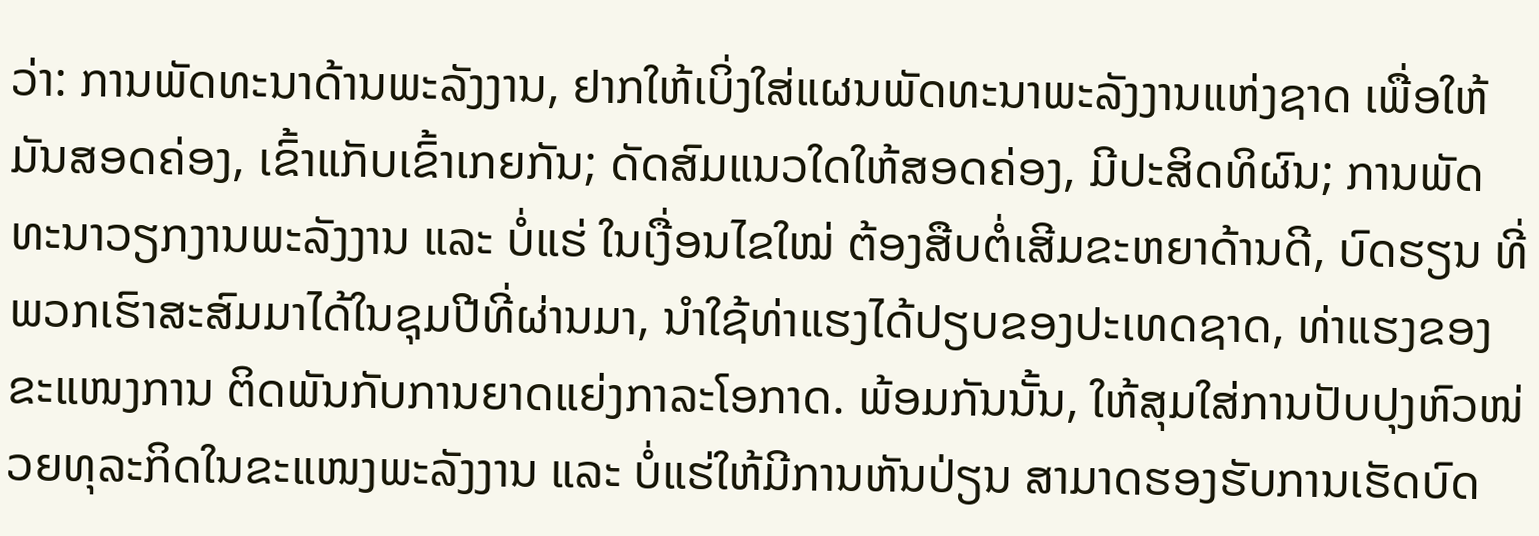ວ່າ: ການພັດທະນາດ້ານພະລັງງານ, ຢາກໃຫ້ເບິ່ງໃສ່ແຜນພັດທະນາພະລັງງານແຫ່ງຊາດ ເພື່ອໃຫ້ມັນສອດຄ່ອງ, ເຂົ້າແກັບເຂົ້າເກຍກັນ; ດັດສົມແນວໃດໃຫ້ສອດຄ່ອງ, ມີປະສິດທິຜົນ; ການພັດທະນາວຽກງານພະລັງງານ ແລະ ບໍ່ແຮ່ ໃນເງື່ອນໄຂໃໝ່ ຕ້ອງສືບຕໍ່ເສີມຂະຫຍາດ້ານດີ, ບົດຮຽນ ທີ່ພວກເຮົາສະສົມມາໄດ້ໃນຊຸມປີທີ່ຜ່ານມາ, ນໍາໃຊ້ທ່າແຮງໄດ້ປຽບຂອງປະເທດຊາດ, ທ່າແຮງຂອງຂະແໜງການ ຕິດພັນກັບການຍາດແຍ່ງກາລະໂອກາດ. ພ້ອມກັນນັ້ນ, ໃຫ້ສຸມໃສ່ການປັບປຸງຫົວໜ່ວຍທຸລະກິດໃນຂະແໜງພະລັງງານ ແລະ ບໍ່ແຮ່ໃຫ້ມີການຫັນປ່ຽນ ສາມາດຮອງຮັບການເຮັດບົດ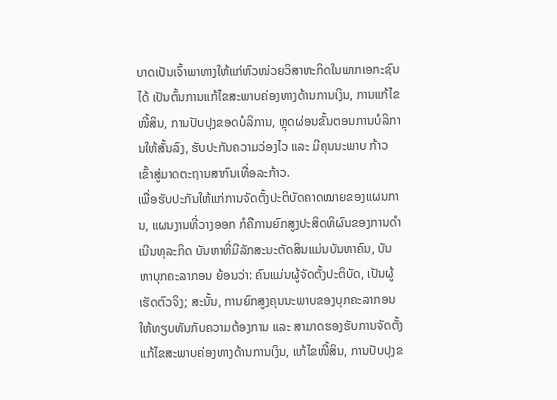ບາດເປັນເຈົ້າພາທາງໃຫ້ແກ່ຫົວໜ່ວຍວິສາຫະກິດໃນພາກເອກະຊົນໄດ້ ເປັນຕົ້ນການແກ້ໄຂສະພາບຄ່ອງທາງດ້ານການເງິນ, ການແກ້ໄຂໜີ້ສິນ, ການປັບປຸງຂອດບໍລິການ, ຫຼຸດຜ່ອນຂັ້ນຕອນການບໍລິການໃຫ້ສັ້ນລົງ, ຮັບປະກັນຄວາມວ່ອງໄວ ແລະ ມີຄຸນນະພາບ ກ້າວເຂົ້າສູ່ມາດຕະຖານສາກົນເທື່ອລະກ້າວ.
ເພື່ອຮັບປະກັນໃຫ້ແກ່ການຈັດຕັ້ງປະຕິບັດຄາດໝາຍຂອງແຜນການ, ແຜນງານທີ່ວາງອອກ ກໍຄືການຍົກສູງປະສິດທິຜົນຂອງການດໍາເນີນທຸລະກິດ ບັນຫາທີ່ມີລັກສະນະຕັດສິນແມ່ນບັນຫາຄົນ, ບັນຫາບຸກຄະລາກອນ ຍ້ອນວ່າ: ຄົນແມ່ນຜູ້ຈັດຕັ້ງປະຕິບັດ, ເປັນຜູ້ເຮັດຕົວຈິງ; ສະນັ້ນ, ການຍົກສູງຄຸນນະພາບຂອງບຸກຄະລາກອນໃຫ້ທຽບທັນກັບຄວາມຕ້ອງການ ແລະ ສາມາດຮອງຮັບການຈັດຕັ້ງແກ້ໄຂສະພາບຄ່ອງທາງດ້ານການເງິນ, ແກ້ໄຂໜີ້ສິນ, ການປັບປຸງຂ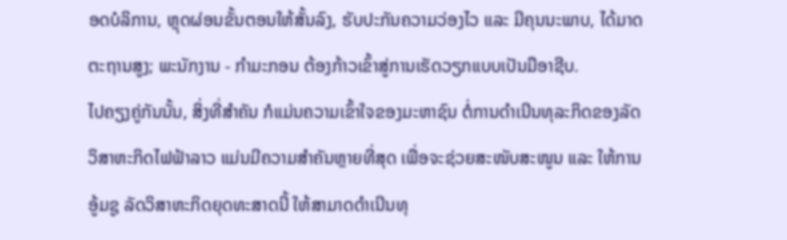ອດບໍລິການ, ຫຼຸດຜ່ອນຂັ້ນຕອນໃຫ້ສັ້ນລົງ, ຮັບປະກັນຄວາມວ່ອງໄວ ແລະ ມີຄຸນນະພາບ, ໄດ້ມາດຕະຖານສູງ; ພະນັກງານ - ກໍາມະກອນ ຕ້ອງກ້າວເຂົ້າສູ່ການເຮັດວຽກແບບເປັນມືອາຊີບ.
ໄປຄຽງຄູ່ກັນນັ້ນ, ສິ່ງທີ່ສໍາຄັນ ກໍແມ່ນຄວາມເຂົ້າໃຈຂອງມະຫາຊົນ ຕໍ່ການດໍາເນີນທຸລະກິດຂອງລັດວິສາຫະກິດໄຟຟ້າລາວ ແມ່ນມີຄວາມສໍາຄັນຫຼາຍທີ່ສຸດ ເພື່ອຈະຊ່ວຍສະໜັບສະໜູນ ແລະ ໃຫ້ການອູ້ມຊູ ລັດວິສາຫະກິດຍຸດທະສາດນີ້ ໃຫ້ສາມາດດໍາເນີນທຸ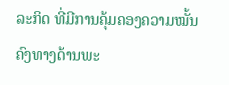ລະກິດ ທີ່ມີການຄຸ້ມຄອງຄວາມໝັ້ນຄົງທາງດ້ານພະ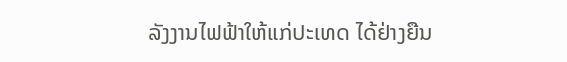ລັງງານໄຟຟ້າໃຫ້ແກ່ປະເທດ ໄດ້ຢ່າງຍືນ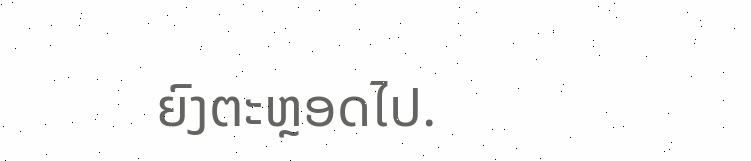ຍົງຕະຫຼອດໄປ.